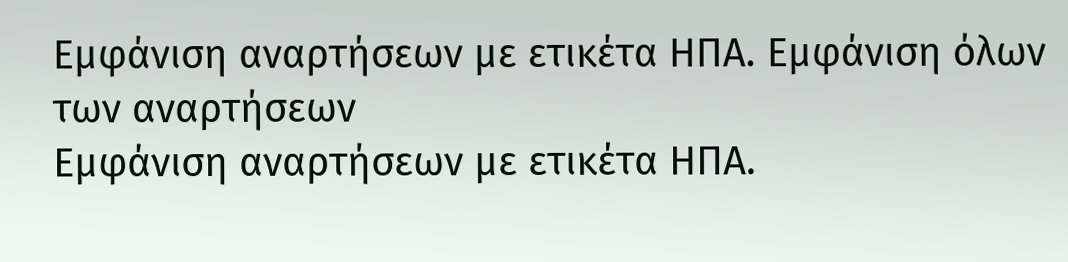Εμφάνιση αναρτήσεων με ετικέτα ΗΠΑ. Εμφάνιση όλων των αναρτήσεων
Εμφάνιση αναρτήσεων με ετικέτα ΗΠΑ.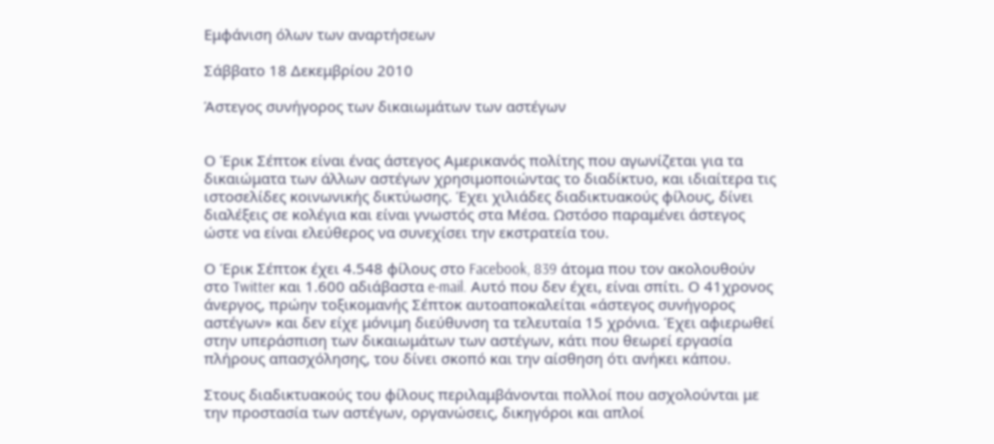Εμφάνιση όλων των αναρτήσεων

Σάββατο 18 Δεκεμβρίου 2010

Άστεγος συνήγορος των δικαιωμάτων των αστέγων


Ο Έρικ Σέπτοκ είναι ένας άστεγος Αμερικανός πολίτης που αγωνίζεται για τα δικαιώματα των άλλων αστέγων χρησιμοποιώντας το διαδίκτυο, και ιδιαίτερα τις ιστοσελίδες κοινωνικής δικτύωσης. Έχει χιλιάδες διαδικτυακούς φίλους, δίνει διαλέξεις σε κολέγια και είναι γνωστός στα Μέσα. Ωστόσο παραμένει άστεγος ώστε να είναι ελεύθερος να συνεχίσει την εκστρατεία του.

Ο Έρικ Σέπτοκ έχει 4.548 φίλους στο Facebook, 839 άτομα που τον ακολουθούν στο Twitter και 1.600 αδιάβαστα e-mail. Αυτό που δεν έχει, είναι σπίτι. Ο 41χρονος άνεργος, πρώην τοξικομανής Σέπτοκ αυτοαποκαλείται «άστεγος συνήγορος αστέγων» και δεν είχε μόνιμη διεύθυνση τα τελευταία 15 χρόνια. Έχει αφιερωθεί στην υπεράσπιση των δικαιωμάτων των αστέγων, κάτι που θεωρεί εργασία πλήρους απασχόλησης, του δίνει σκοπό και την αίσθηση ότι ανήκει κάπου.

Στους διαδικτυακούς του φίλους περιλαμβάνονται πολλοί που ασχολούνται με την προστασία των αστέγων, οργανώσεις, δικηγόροι και απλοί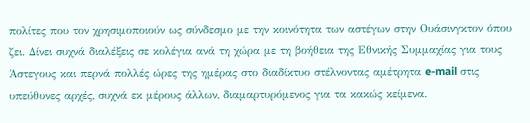πολίτες που τον χρησιμοποιούν ως σύνδεσμο με την κοινότητα των αστέγων στην Ουάσινγκτον όπου ζει. Δίνει συχνά διαλέξεις σε κολέγια ανά τη χώρα με τη βοήθεια της Εθνικής Συμμαχίας για τους Άστεγους και περνά πολλές ώρες της ημέρας στο διαδίκτυο στέλνοντας αμέτρητα e-mail στις υπεύθυνες αρχές, συχνά εκ μέρους άλλων, διαμαρτυρόμενος για τα κακώς κείμενα.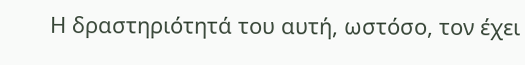Η δραστηριότητά του αυτή, ωστόσο, τον έχει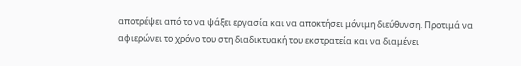αποτρέψει από το να ψάξει εργασία και να αποκτήσει μόνιμη διεύθυνση. Προτιμά να αφιερώνει το χρόνο του στη διαδικτυακή του εκστρατεία και να διαμένει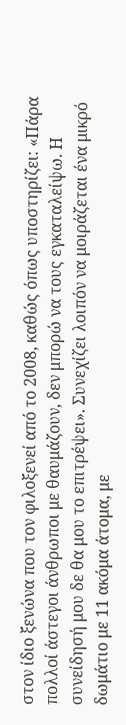στον ίδιο ξενώνα που τον φιλοξενεί από το 2008, καθώς όπως υποστηρίζει: «Πάρα πολλοί άστεγοι άνθρωποι με θαυμάζουν, δεν μπορώ να τους εγκαταλείψω. Η συνείδησή μου δε θα μου το επιτρέψει». Συνεχίζει λοιπόν να μοιράζεται ένα μικρό δωμάτιο με 11 ακόμα άτομα, με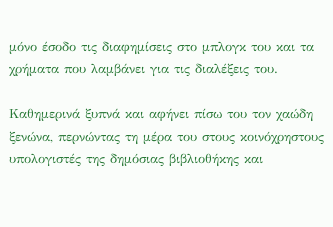μόνο έσοδο τις διαφημίσεις στο μπλογκ του και τα χρήματα που λαμβάνει για τις διαλέξεις του.

Καθημερινά ξυπνά και αφήνει πίσω του τον χαώδη ξενώνα, περνώντας τη μέρα του στους κοινόχρηστους υπολογιστές της δημόσιας βιβλιοθήκης και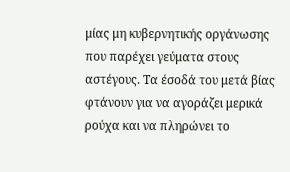μίας μη κυβερνητικής οργάνωσης που παρέχει γεύματα στους αστέγους. Τα έσοδά του μετά βίας φτάνουν για να αγοράζει μερικά ρούχα και να πληρώνει το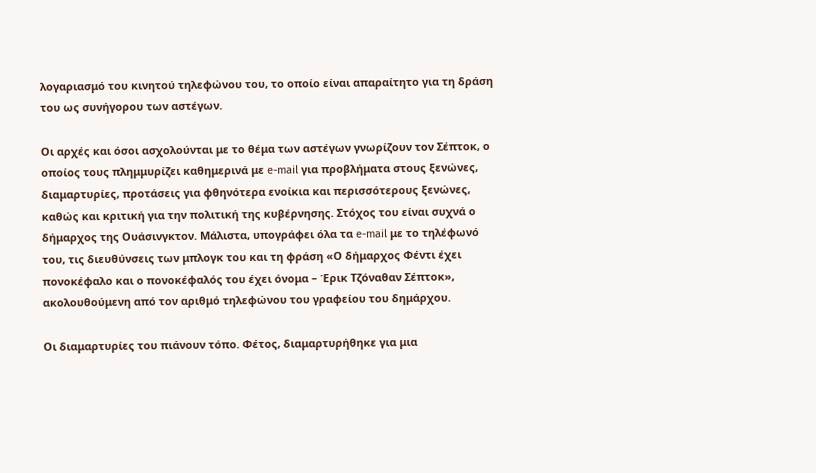λογαριασμό του κινητού τηλεφώνου του, το οποίο είναι απαραίτητο για τη δράση του ως συνήγορου των αστέγων.

Οι αρχές και όσοι ασχολούνται με το θέμα των αστέγων γνωρίζουν τον Σέπτοκ, ο οποίος τους πλημμυρίζει καθημερινά με e-mail για προβλήματα στους ξενώνες, διαμαρτυρίες, προτάσεις για φθηνότερα ενοίκια και περισσότερους ξενώνες, καθώς και κριτική για την πολιτική της κυβέρνησης. Στόχος του είναι συχνά ο δήμαρχος της Ουάσινγκτον. Μάλιστα, υπογράφει όλα τα e-mail με το τηλέφωνό του, τις διευθύνσεις των μπλογκ του και τη φράση «Ο δήμαρχος Φέντι έχει πονοκέφαλο και ο πονοκέφαλός του έχει όνομα – Έρικ Τζόναθαν Σέπτοκ», ακολουθούμενη από τον αριθμό τηλεφώνου του γραφείου του δημάρχου.

Οι διαμαρτυρίες του πιάνουν τόπο. Φέτος, διαμαρτυρήθηκε για μια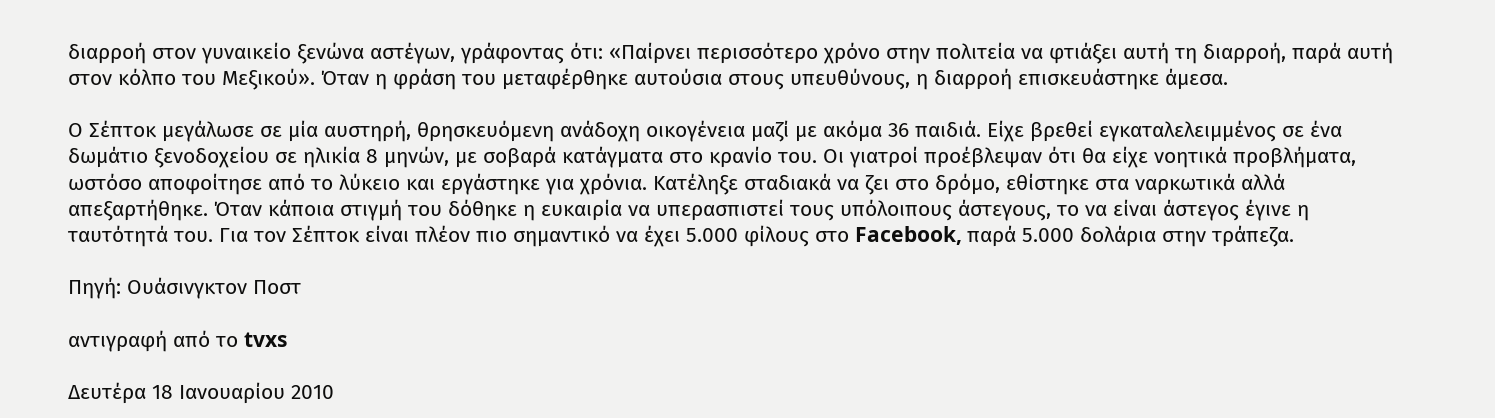διαρροή στον γυναικείο ξενώνα αστέγων, γράφοντας ότι: «Παίρνει περισσότερο χρόνο στην πολιτεία να φτιάξει αυτή τη διαρροή, παρά αυτή στον κόλπο του Μεξικού». Όταν η φράση του μεταφέρθηκε αυτούσια στους υπευθύνους, η διαρροή επισκευάστηκε άμεσα.

Ο Σέπτοκ μεγάλωσε σε μία αυστηρή, θρησκευόμενη ανάδοχη οικογένεια μαζί με ακόμα 36 παιδιά. Είχε βρεθεί εγκαταλελειμμένος σε ένα δωμάτιο ξενοδοχείου σε ηλικία 8 μηνών, με σοβαρά κατάγματα στο κρανίο του. Οι γιατροί προέβλεψαν ότι θα είχε νοητικά προβλήματα, ωστόσο αποφοίτησε από το λύκειο και εργάστηκε για χρόνια. Κατέληξε σταδιακά να ζει στο δρόμο, εθίστηκε στα ναρκωτικά αλλά απεξαρτήθηκε. Όταν κάποια στιγμή του δόθηκε η ευκαιρία να υπερασπιστεί τους υπόλοιπους άστεγους, το να είναι άστεγος έγινε η ταυτότητά του. Για τον Σέπτοκ είναι πλέον πιο σημαντικό να έχει 5.000 φίλους στο Facebook, παρά 5.000 δολάρια στην τράπεζα.

Πηγή: Ουάσινγκτον Ποστ

αντιγραφή από το tvxs

Δευτέρα 18 Ιανουαρίου 2010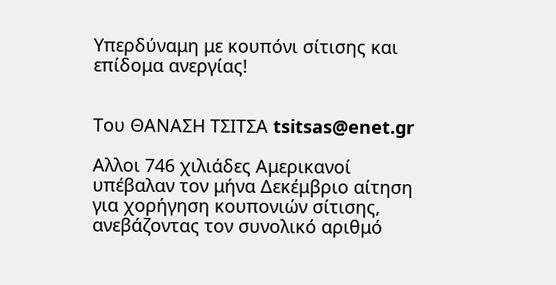Υπερδύναμη με κουπόνι σίτισης και επίδομα ανεργίας!


Του ΘΑΝΑΣΗ ΤΣΙΤΣΑ tsitsas@enet.gr

Αλλοι 746 χιλιάδες Αμερικανοί υπέβαλαν τον μήνα Δεκέμβριο αίτηση για χορήγηση κουπονιών σίτισης, ανεβάζοντας τον συνολικό αριθμό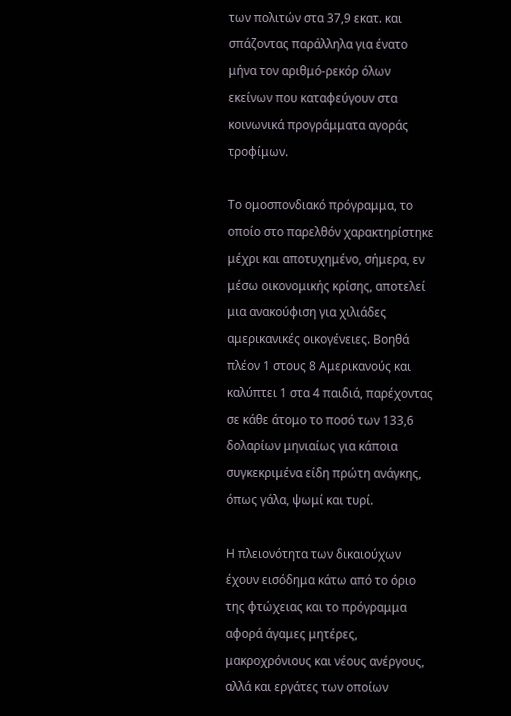των πολιτών στα 37,9 εκατ. και σπάζοντας παράλληλα για ένατο μήνα τον αριθμό-ρεκόρ όλων εκείνων που καταφεύγουν στα κοινωνικά προγράμματα αγοράς τροφίμων.

Το ομοσπονδιακό πρόγραμμα, το οποίο στο παρελθόν χαρακτηρίστηκε μέχρι και αποτυχημένο, σήμερα, εν μέσω οικονομικής κρίσης, αποτελεί μια ανακούφιση για χιλιάδες αμερικανικές οικογένειες. Βοηθά πλέον 1 στους 8 Αμερικανούς και καλύπτει 1 στα 4 παιδιά, παρέχοντας σε κάθε άτομο το ποσό των 133,6 δολαρίων μηνιαίως για κάποια συγκεκριμένα είδη πρώτη ανάγκης, όπως γάλα, ψωμί και τυρί.

Η πλειονότητα των δικαιούχων έχουν εισόδημα κάτω από το όριο της φτώχειας και το πρόγραμμα αφορά άγαμες μητέρες, μακροχρόνιους και νέους ανέργους, αλλά και εργάτες των οποίων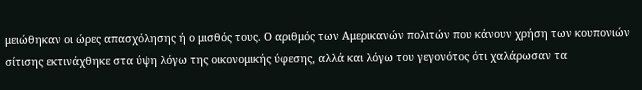μειώθηκαν οι ώρες απασχόλησης ή ο μισθός τους. Ο αριθμός των Αμερικανών πολιτών που κάνουν χρήση των κουπονιών σίτισης εκτινάχθηκε στα ύψη λόγω της οικονομικής ύφεσης, αλλά και λόγω του γεγονότος ότι χαλάρωσαν τα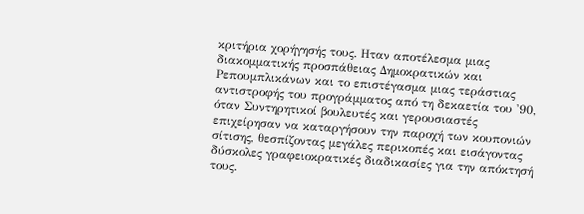κριτήρια χορήγησής τους. Ηταν αποτέλεσμα μιας διακομματικής προσπάθειας Δημοκρατικών και Ρεπουμπλικάνων και το επιστέγασμα μιας τεράστιας αντιστροφής του προγράμματος από τη δεκαετία του '90, όταν Συντηρητικοί βουλευτές και γερουσιαστές επιχείρησαν να καταργήσουν την παροχή των κουπονιών σίτισης, θεσπίζοντας μεγάλες περικοπές και εισάγοντας δύσκολες γραφειοκρατικές διαδικασίες για την απόκτησή τους.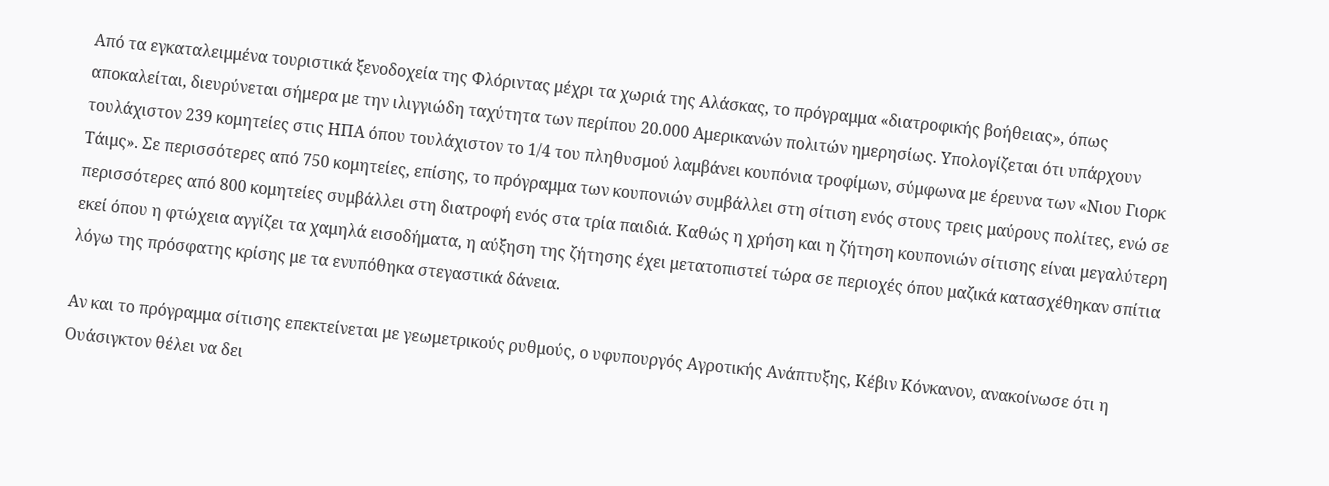Από τα εγκαταλειμμένα τουριστικά ξενοδοχεία της Φλόριντας μέχρι τα χωριά της Αλάσκας, το πρόγραμμα «διατροφικής βοήθειας», όπως αποκαλείται, διευρύνεται σήμερα με την ιλιγγιώδη ταχύτητα των περίπου 20.000 Αμερικανών πολιτών ημερησίως. Υπολογίζεται ότι υπάρχουν τουλάχιστον 239 κομητείες στις ΗΠΑ όπου τουλάχιστον το 1/4 του πληθυσμού λαμβάνει κουπόνια τροφίμων, σύμφωνα με έρευνα των «Νιου Γιορκ Τάιμς». Σε περισσότερες από 750 κομητείες, επίσης, το πρόγραμμα των κουπονιών συμβάλλει στη σίτιση ενός στους τρεις μαύρους πολίτες, ενώ σε περισσότερες από 800 κομητείες συμβάλλει στη διατροφή ενός στα τρία παιδιά. Καθώς η χρήση και η ζήτηση κουπονιών σίτισης είναι μεγαλύτερη εκεί όπου η φτώχεια αγγίζει τα χαμηλά εισοδήματα, η αύξηση της ζήτησης έχει μετατοπιστεί τώρα σε περιοχές όπου μαζικά κατασχέθηκαν σπίτια λόγω της πρόσφατης κρίσης με τα ενυπόθηκα στεγαστικά δάνεια.

Αν και το πρόγραμμα σίτισης επεκτείνεται με γεωμετρικούς ρυθμούς, ο υφυπουργός Αγροτικής Ανάπτυξης, Κέβιν Κόνκανον, ανακοίνωσε ότι η Ουάσιγκτον θέλει να δει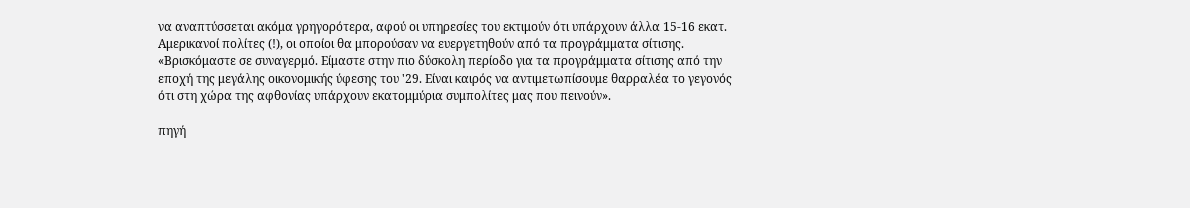να αναπτύσσεται ακόμα γρηγορότερα, αφού οι υπηρεσίες του εκτιμούν ότι υπάρχουν άλλα 15-16 εκατ. Αμερικανοί πολίτες (!), οι οποίοι θα μπορούσαν να ευεργετηθούν από τα προγράμματα σίτισης. «Βρισκόμαστε σε συναγερμό. Είμαστε στην πιο δύσκολη περίοδο για τα προγράμματα σίτισης από την εποχή της μεγάλης οικονομικής ύφεσης του '29. Είναι καιρός να αντιμετωπίσουμε θαρραλέα το γεγονός ότι στη χώρα της αφθονίας υπάρχουν εκατομμύρια συμπολίτες μας που πεινούν».

πηγή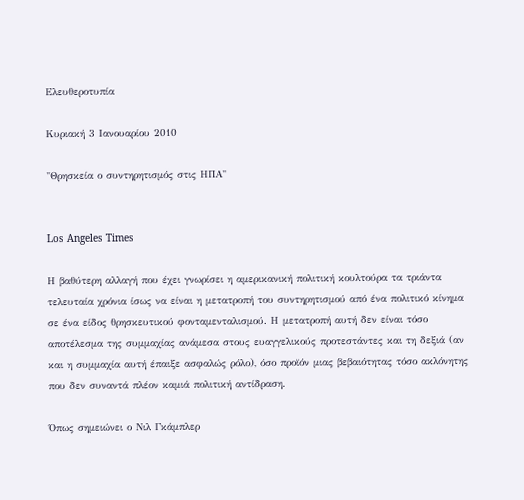Ελευθεροτυπία

Κυριακή 3 Ιανουαρίου 2010

"Θρησκεία ο συντηρητισμός στις ΗΠΑ"


Los Angeles Times

Η βαθύτερη αλλαγή που έχει γνωρίσει η αμερικανική πολιτική κουλτούρα τα τριάντα τελευταία χρόνια ίσως να είναι η μετατροπή του συντηρητισμού από ένα πολιτικό κίνημα σε ένα είδος θρησκευτικού φονταμενταλισμού. Η μετατροπή αυτή δεν είναι τόσο αποτέλεσμα της συμμαχίας ανάμεσα στους ευαγγελικούς προτεστάντες και τη δεξιά (αν και η συμμαχία αυτή έπαιξε ασφαλώς ρόλο), όσο προϊόν μιας βεβαιότητας τόσο ακλόνητης που δεν συναντά πλέον καμιά πολιτική αντίδραση.

Όπως σημειώνει ο Νιλ Γκάμπλερ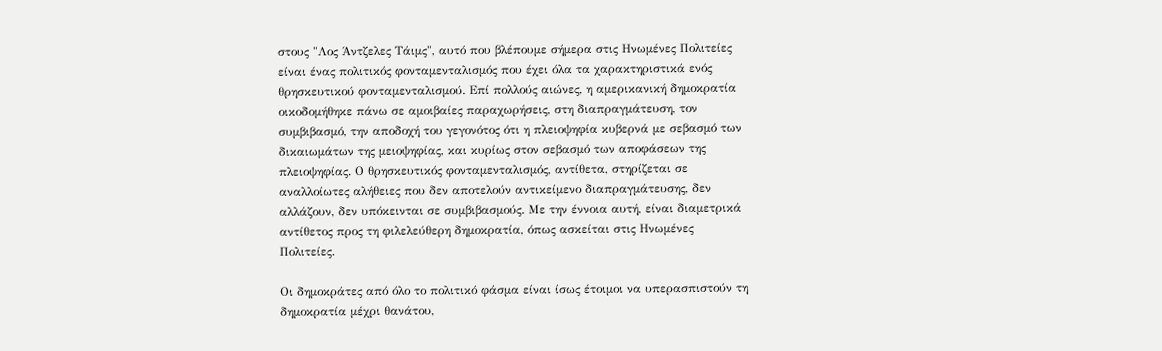στους "Λος Άντζελες Τάιμς", αυτό που βλέπουμε σήμερα στις Ηνωμένες Πολιτείες είναι ένας πολιτικός φονταμενταλισμός που έχει όλα τα χαρακτηριστικά ενός θρησκευτικού φονταμενταλισμού. Επί πολλούς αιώνες, η αμερικανική δημοκρατία οικοδομήθηκε πάνω σε αμοιβαίες παραχωρήσεις, στη διαπραγμάτευση, τον συμβιβασμό, την αποδοχή του γεγονότος ότι η πλειοψηφία κυβερνά με σεβασμό των δικαιωμάτων της μειοψηφίας, και κυρίως στον σεβασμό των αποφάσεων της πλειοψηφίας. Ο θρησκευτικός φονταμενταλισμός, αντίθετα, στηρίζεται σε αναλλοίωτες αλήθειες που δεν αποτελούν αντικείμενο διαπραγμάτευσης, δεν αλλάζουν, δεν υπόκεινται σε συμβιβασμούς. Με την έννοια αυτή, είναι διαμετρικά αντίθετος προς τη φιλελεύθερη δημοκρατία, όπως ασκείται στις Ηνωμένες Πολιτείες.

Οι δημοκράτες από όλο το πολιτικό φάσμα είναι ίσως έτοιμοι να υπερασπιστούν τη δημοκρατία μέχρι θανάτου,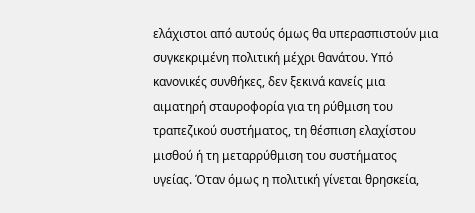ελάχιστοι από αυτούς όμως θα υπερασπιστούν μια συγκεκριμένη πολιτική μέχρι θανάτου. Υπό κανονικές συνθήκες, δεν ξεκινά κανείς μια αιματηρή σταυροφορία για τη ρύθμιση του τραπεζικού συστήματος, τη θέσπιση ελαχίστου μισθού ή τη μεταρρύθμιση του συστήματος υγείας. Όταν όμως η πολιτική γίνεται θρησκεία,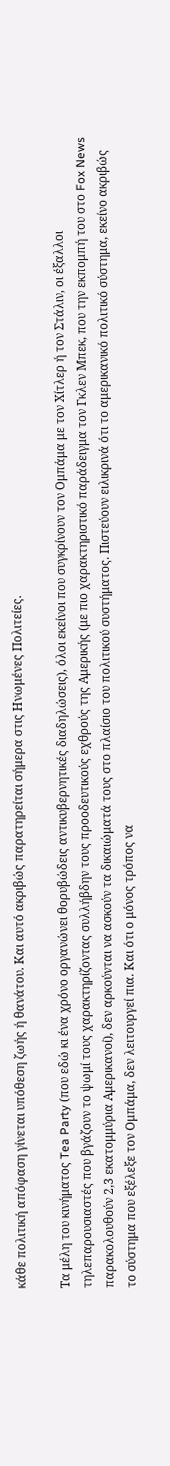κάθε πολιτική απόφαση γίνεται υπόθεση ζωής ή θανάτου. Και αυτό ακριβώς παρατηρείται σήμερα στις Ηνωμένες Πολιτείες.

Τα μέλη του κινήματος Tea Party (που εδώ κι ένα χρόνο οργανώνει θορυβώδεις αντικυβερνητικές διαδηλώσεις), όλοι εκείνοι που συγκρίνουν τον Ομπάμα με τον Χίτλερ ή τον Στάλιν, οι έξαλλοι τηλεπαρουσιαστές που βγάζουν το ψωμί τους χαρακτηρίζοντας συλλήβδην τους προοδευτικούς εχθρούς της Αμερικής (με πιο χαρακτηριστικό παράδειγμα τον Γκλεν Μπεκ, που την εκπομπή του στο Fox News παρακολουθούν 2,3 εκατομμύρια Αμερικανοί), δεν αρκούνται να ασκούν τα δικαιώματά τους στο πλαίσιο του πολιτικού συστήματος. Πιστεύουν ειλικρινά ότι το αμερικανικό πολιτικό σύστημα, εκείνο ακριβώς το σύστημα που εξέλεξε τον Ομπάμα, δεν λειτουργεί πια. Και ότι ο μόνος τρόπος να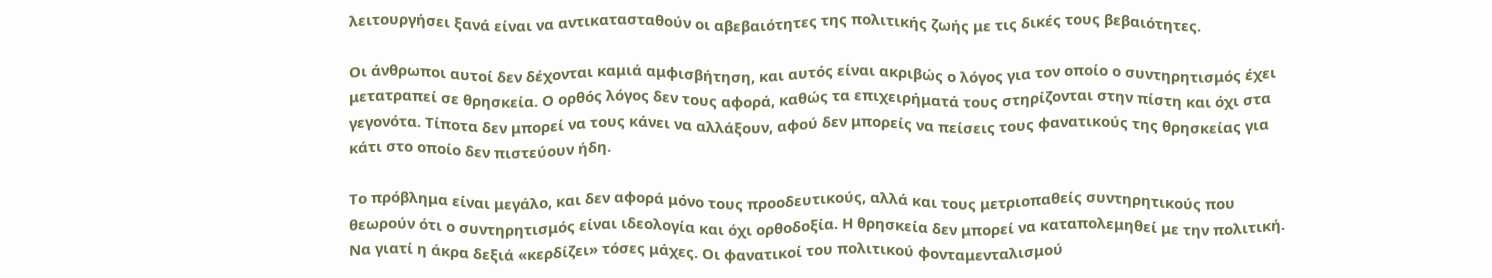λειτουργήσει ξανά είναι να αντικατασταθούν οι αβεβαιότητες της πολιτικής ζωής με τις δικές τους βεβαιότητες.

Οι άνθρωποι αυτοί δεν δέχονται καμιά αμφισβήτηση, και αυτός είναι ακριβώς ο λόγος για τον οποίο ο συντηρητισμός έχει μετατραπεί σε θρησκεία. Ο ορθός λόγος δεν τους αφορά, καθώς τα επιχειρήματά τους στηρίζονται στην πίστη και όχι στα γεγονότα. Τίποτα δεν μπορεί να τους κάνει να αλλάξουν, αφού δεν μπορείς να πείσεις τους φανατικούς της θρησκείας για κάτι στο οποίο δεν πιστεύουν ήδη.

Το πρόβλημα είναι μεγάλο, και δεν αφορά μόνο τους προοδευτικούς, αλλά και τους μετριοπαθείς συντηρητικούς που θεωρούν ότι ο συντηρητισμός είναι ιδεολογία και όχι ορθοδοξία. Η θρησκεία δεν μπορεί να καταπολεμηθεί με την πολιτική. Να γιατί η άκρα δεξιά «κερδίζει» τόσες μάχες. Οι φανατικοί του πολιτικού φονταμενταλισμού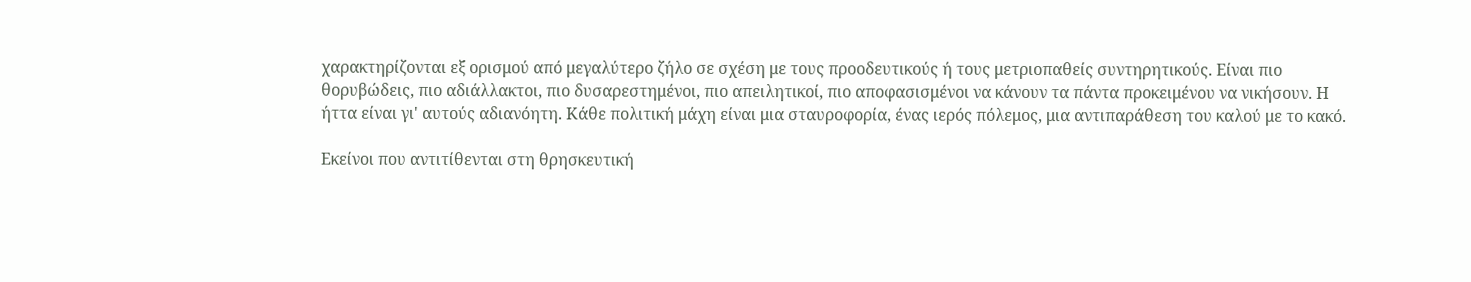χαρακτηρίζονται εξ ορισμού από μεγαλύτερο ζήλο σε σχέση με τους προοδευτικούς ή τους μετριοπαθείς συντηρητικούς. Είναι πιο θορυβώδεις, πιο αδιάλλακτοι, πιο δυσαρεστημένοι, πιο απειλητικοί, πιο αποφασισμένοι να κάνουν τα πάντα προκειμένου να νικήσουν. Η ήττα είναι γι' αυτούς αδιανόητη. Κάθε πολιτική μάχη είναι μια σταυροφορία, ένας ιερός πόλεμος, μια αντιπαράθεση του καλού με το κακό.

Εκείνοι που αντιτίθενται στη θρησκευτική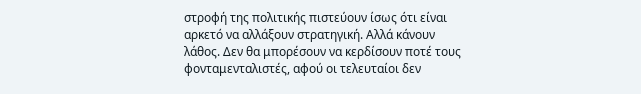στροφή της πολιτικής πιστεύουν ίσως ότι είναι αρκετό να αλλάξουν στρατηγική. Αλλά κάνουν λάθος. Δεν θα μπορέσουν να κερδίσουν ποτέ τους φονταμενταλιστές, αφού οι τελευταίοι δεν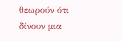θεωρούν ότι δίνουν μια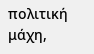πολιτική μάχη,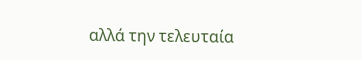αλλά την τελευταία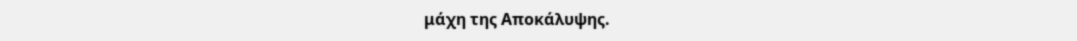μάχη της Αποκάλυψης.